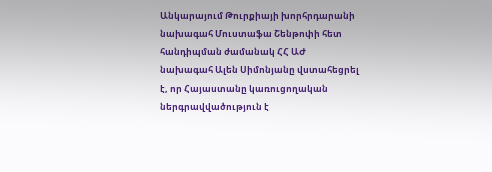Անկարայում Թուրքիայի խորհրդարանի նախագահ Մուստաֆա Շենթոփի հետ հանդիպման ժամանակ ՀՀ ԱԺ նախագահ Ալեն Սիմոնյանը վստահեցրել է, որ Հայաստանը կառուցողական ներգրավվածություն է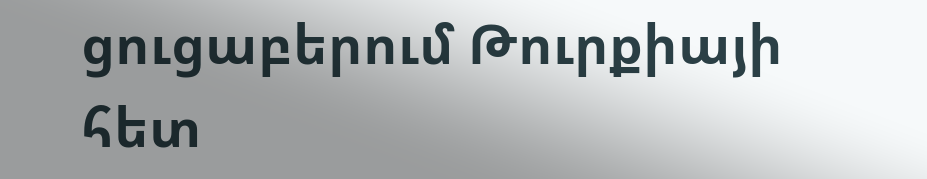ցուցաբերում Թուրքիայի հետ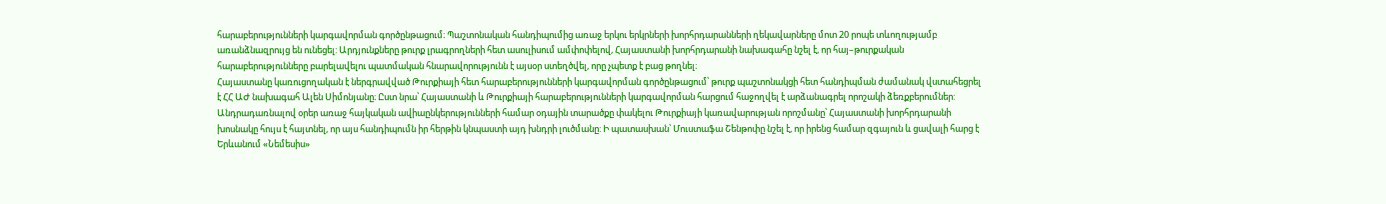հարաբերությունների կարգավորման գործընթացում։ Պաշտոնական հանդիպումից առաջ երկու երկրների խորհրդարանների ղեկավարները մոտ 20 րոպե տևողությամբ առանձնազրույց են ունեցել: Արդյունքները թուրք լրագրողների հետ ասուլիսում ամփոփելով, Հայաստանի խորհրդարանի նախագահը նշել է, որ հայ–թուրքական հարաբերությունները բարելավելու պատմական հնարավորությունն է այսօր ստեղծվել, որը չպետք է բաց թողնել։
Հայաստանը կառուցողական է ներգրավված Թուրքիայի հետ հարաբերությունների կարգավորման գործընթացում՝ թուրք պաշտոնակցի հետ հանդիպման ժամանակ վստահեցրել է ՀՀ ԱԺ նախագահ Ալեն Սիմոնյանը։ Ըստ նրա՝ Հայաստանի և Թուրքիայի հարաբերությունների կարգավորման հարցում հաջողվել է արձանագրել որոշակի ձեռքբերումներ:
Անդրադառնալով օրեր առաջ հայկական ավիաընկերությունների համար օդային տարածքը փակելու Թուրքիայի կառավարության որոշմանը՝ Հայաստանի խորհրդարանի խոսնակը հույս է հայտնել, որ այս հանդիպումն իր հերթին կնպաստի այդ խնդրի լուծմանը: Ի պատասխան՝ Մուստաֆա Շենթոփը նշել է, որ իրենց համար զգայուն և ցավալի հարց է Երևանում «Նեմեսիս»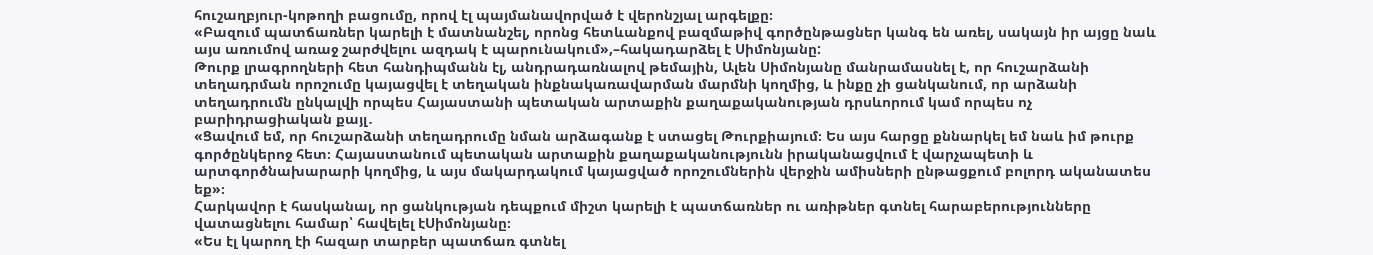հուշաղբյուր-կոթողի բացումը, որով էլ պայմանավորված է վերոնշյալ արգելքը։
«Բազում պատճառներ կարելի է մատնանշել, որոնց հետևանքով բազմաթիվ գործընթացներ կանգ են առել, սակայն իր այցը նաև այս առումով առաջ շարժվելու ազդակ է պարունակում»,–հակադարձել է Սիմոնյանը:
Թուրք լրագրողների հետ հանդիպմանն էլ, անդրադառնալով թեմային, Ալեն Սիմոնյանը մանրամասնել է, որ հուշարձանի տեղադրման որոշումը կայացվել է տեղական ինքնակառավարման մարմնի կողմից, և ինքը չի ցանկանում, որ արձանի տեղադրումն ընկալվի որպես Հայաստանի պետական արտաքին քաղաքականության դրսևորում կամ որպես ոչ բարիդրացիական քայլ․
«Ցավում եմ, որ հուշարձանի տեղադրումը նման արձագանք է ստացել Թուրքիայում։ Ես այս հարցը քննարկել եմ նաև իմ թուրք գործընկերոջ հետ։ Հայաստանում պետական արտաքին քաղաքականությունն իրականացվում է վարչապետի և արտգործնախարարի կողմից, և այս մակարդակում կայացված որոշումներին վերջին ամիսների ընթացքում բոլորդ ականատես եք»։
Հարկավոր է հասկանալ, որ ցանկության դեպքում միշտ կարելի է պատճառներ ու առիթներ գտնել հարաբերությունները վատացնելու համար՝ հավելել էՍիմոնյանը։
«Ես էլ կարող էի հազար տարբեր պատճառ գտնել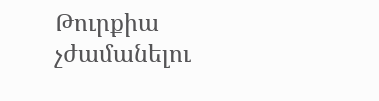Թուրքիա չժամանելու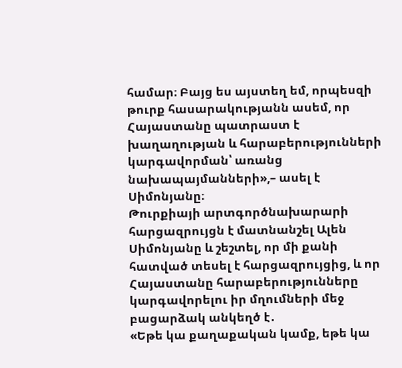համար։ Բայց ես այստեղ եմ, որպեսզի թուրք հասարակությանն ասեմ, որ Հայաստանը պատրաստ է խաղաղության և հարաբերությունների կարգավորման՝ առանց նախապայմանների»,– ասել է Սիմոնյանը։
Թուրքիայի արտգործնախարարի հարցազրույցն է մատնանշել Ալեն Սիմոնյանը և շեշտել, որ մի քանի հատված տեսել է հարցազրույցից, և որ Հայաստանը հարաբերությունները կարգավորելու իր մղումների մեջ բացարձակ անկեղծ է․
«Եթե կա քաղաքական կամք, եթե կա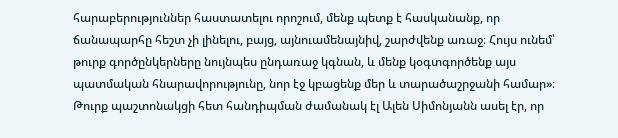հարաբերություններ հաստատելու որոշում, մենք պետք է հասկանանք, որ ճանապարհը հեշտ չի լինելու, բայց, այնուամենայնիվ, շարժվենք առաջ։ Հույս ունեմ՝ թուրք գործընկերները նույնպես ընդառաջ կգնան, և մենք կօգտգործենք այս պատմական հնարավորությունը, նոր էջ կբացենք մեր և տարածաշրջանի համար»։
Թուրք պաշտոնակցի հետ հանդիպման ժամանակ էլ Ալեն Սիմոնյանն ասել էր, որ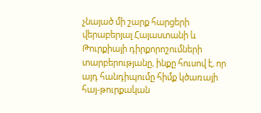չնայած մի շարք հարցերի վերաբերյալ Հայաստանի և Թուրքիայի դիրքորոշումների տարբերությանը, ինքը հուսով է, որ այդ հանդիպումը հիմք կծառայի հայ-թուրքական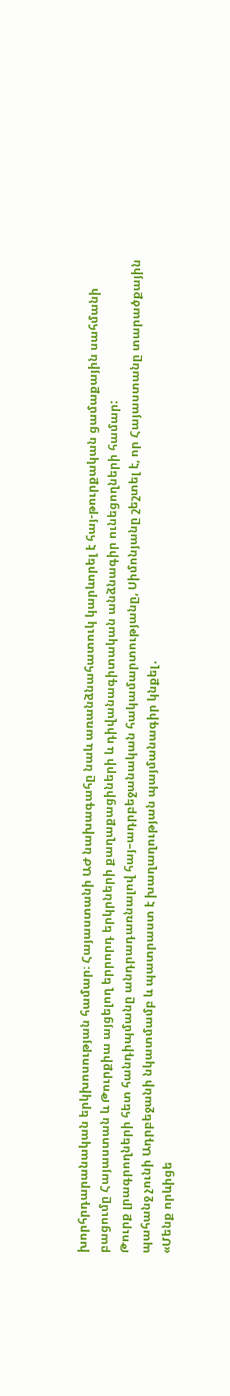խորհրդարանական երկխոսության համար։ Հայաստանի ԱԺ նախագահը նաև առանձնահատուկ կարևորել է հայ-թուրքական ցամաքային սահմանի բացումը Հայաստան և Թուրքիա այցելող երրորդ երկրների քաղաքացիների և դիվանագիտական անձնագիր ունեցողների համար:
Թուրք լրագրողների հետ հանդիպմանը անդրադառնալով հայ–ադրբեջանական հակամարտությանը, Սիմոնյանը շեշտել է, որ Հայաստանը տարածքային պահանջ չունի Ադրբեջանի նկատմամբ և պատրաստ է խաղաղության պայմանագիր կնքել․
«Մենք որևիցե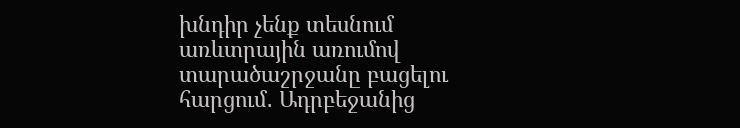խնդիր չենք տեսնում առևտրային առումով տարածաշրջանը բացելու հարցում․ Ադրբեջանից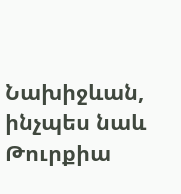Նախիջևան, ինչպես նաև Թուրքիա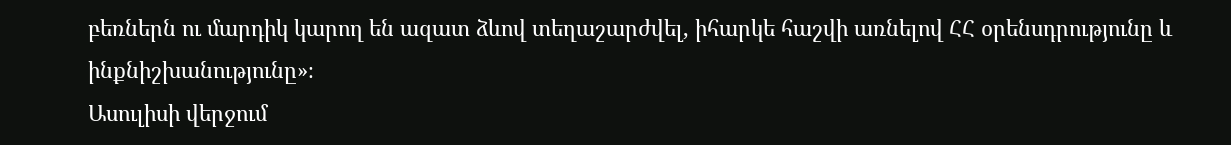բեռներն ու մարդիկ կարող են ազատ ձևով տեղաշարժվել, իհարկե հաշվի առնելով ՀՀ օրենսդրությունը և ինքնիշխանությունը»։
Ասուլիսի վերջում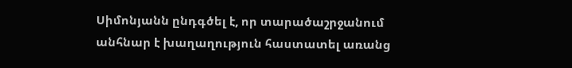Սիմոնյանն ընդգծել է, որ տարածաշրջանում անհնար է խաղաղություն հաստատել առանց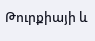Թուրքիայի և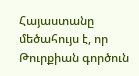Հայաստանը մեծահույս է, որ Թուրքիան գործուն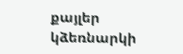քայլեր կձեռնարկի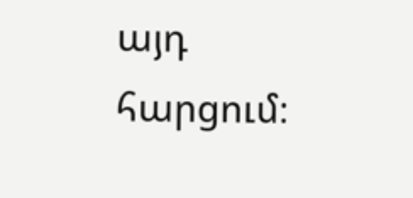այդ հարցում։